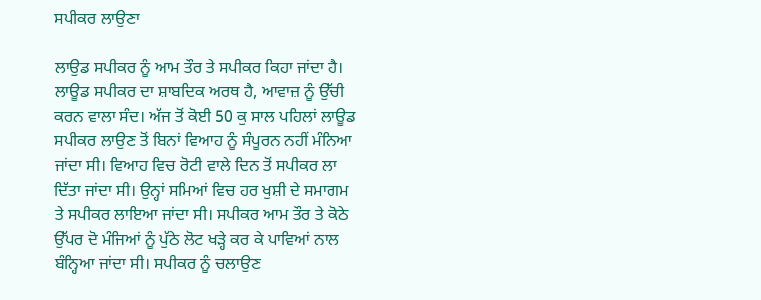ਸਪੀਕਰ ਲਾਉਣਾ

ਲਾਉਡ ਸਪੀਕਰ ਨੂੰ ਆਮ ਤੌਰ ਤੇ ਸਪੀਕਰ ਕਿਹਾ ਜਾਂਦਾ ਹੈ। ਲਾਊਡ ਸਪੀਕਰ ਦਾ ਸ਼ਾਬਦਿਕ ਅਰਥ ਹੈ, ਆਵਾਜ਼ ਨੂੰ ਉੱਚੀ ਕਰਨ ਵਾਲਾ ਸੰਦ। ਅੱਜ ਤੋਂ ਕੋਈ 50 ਕੁ ਸਾਲ ਪਹਿਲਾਂ ਲਾਊਡ ਸਪੀਕਰ ਲਾਉਣ ਤੋਂ ਬਿਨਾਂ ਵਿਆਹ ਨੂੰ ਸੰਪੂਰਨ ਨਹੀਂ ਮੰਨਿਆ ਜਾਂਦਾ ਸੀ। ਵਿਆਹ ਵਿਚ ਰੋਟੀ ਵਾਲੇ ਦਿਨ ਤੋਂ ਸਪੀਕਰ ਲਾ ਦਿੱਤਾ ਜਾਂਦਾ ਸੀ। ਉਨ੍ਹਾਂ ਸਮਿਆਂ ਵਿਚ ਹਰ ਖੁਸ਼ੀ ਦੇ ਸਮਾਗਮ ਤੇ ਸਪੀਕਰ ਲਾਇਆ ਜਾਂਦਾ ਸੀ। ਸਪੀਕਰ ਆਮ ਤੌਰ ਤੇ ਕੋਠੇ ਉੱਪਰ ਦੋ ਮੰਜਿਆਂ ਨੂੰ ਪੁੱਠੇ ਲੋਟ ਖੜ੍ਹੇ ਕਰ ਕੇ ਪਾਵਿਆਂ ਨਾਲ ਬੰਨ੍ਹਿਆ ਜਾਂਦਾ ਸੀ। ਸਪੀਕਰ ਨੂੰ ਚਲਾਉਣ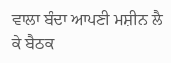ਵਾਲਾ ਬੰਦਾ ਆਪਣੀ ਮਸ਼ੀਨ ਲੈ ਕੇ ਬੈਠਕ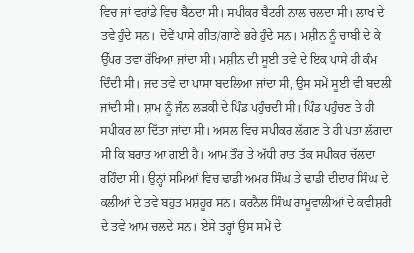ਵਿਚ ਜਾਂ ਵਰਾਂਡੇ ਵਿਚ ਬੈਠਦਾ ਸੀ। ਸਪੀਕਰ ਬੈਟਰੀ ਨਾਲ ਚਲਦਾ ਸੀ। ਲਾਖ ਦੇ ਤਵੇ ਹੁੰਦੇ ਸਨ। ਦੋਵੇਂ ਪਾਸੇ ਗੀਤ/ਗਾਣੇ ਭਰੇ ਹੁੰਦੇ ਸਨ। ਮਸ਼ੀਨ ਨੂੰ ਚਾਬੀ ਦੇ ਕੇ ਉੱਪਰ ਤਵਾ ਰੱਖਿਆ ਜਾਂਦਾ ਸੀ। ਮਸ਼ੀਨ ਦੀ ਸੂਈ ਤਵੇ ਦੇ ਇਕ ਪਾਸੇ ਹੀ ਕੰਮ ਦਿੰਦੀ ਸੀ। ਜਦ ਤਵੇ ਦਾ ਪਾਸਾ ਬਦਲਿਆ ਜਾਂਦਾ ਸੀ, ਉਸ ਸਮੇਂ ਸੂਈ ਵੀ ਬਦਲੀ ਜਾਂਦੀ ਸੀ। ਸ਼ਾਮ ਨੂੰ ਜੰਨ ਲੜਕੀ ਦੇ ਪਿੰਡ ਪਹੁੰਚਦੀ ਸੀ। ਪਿੰਡ ਪਹੁੰਚਣ ਤੇ ਹੀ ਸਪੀਕਰ ਲਾ ਦਿੱਤਾ ਜਾਂਦਾ ਸੀ। ਅਸਲ ਵਿਚ ਸਪੀਕਰ ਲੱਗਣ ਤੇ ਹੀ ਪਤਾ ਲੱਗਦਾ ਸੀ ਕਿ ਬਰਾਤ ਆ ਗਈ ਹੈ। ਆਮ ਤੌਰ ਤੇ ਅੱਧੀ ਰਾਤ ਤੱਕ ਸਪੀਕਰ ਚੱਲਦਾ ਰਹਿੰਦਾ ਸੀ। ਉਨ੍ਹਾਂ ਸਮਿਆਂ ਵਿਚ ਢਾਡੀ ਅਮਰ ਸਿੰਘ ਤੇ ਢਾਡੀ ਦੀਦਾਰ ਸਿੰਘ ਦੇ ਕਲੀਆਂ ਦੇ ਤਵੇ ਬਹੁਤ ਮਸ਼ਹੂਰ ਸਨ। ਕਰਨੈਲ ਸਿੰਘ ਰਾਮੂਵਾਲੀਆਂ ਦੇ ਕਵੀਸ਼ਰੀ ਦੇ ਤਵੇ ਆਮ ਚਲਦੇ ਸਨ। ਏਸੇ ਤਰ੍ਹਾਂ ਉਸ ਸਮੇਂ ਦੇ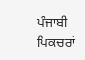ਪੰਜਾਬੀ ਪਿਕਚਰਾਂ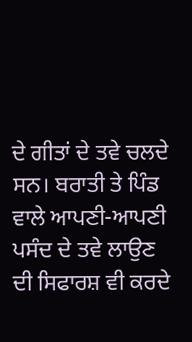ਦੇ ਗੀਤਾਂ ਦੇ ਤਵੇ ਚਲਦੇ ਸਨ। ਬਰਾਤੀ ਤੇ ਪਿੰਡ ਵਾਲੇ ਆਪਣੀ-ਆਪਣੀ ਪਸੰਦ ਦੇ ਤਵੇ ਲਾਉਣ ਦੀ ਸਿਫਾਰਸ਼ ਵੀ ਕਰਦੇ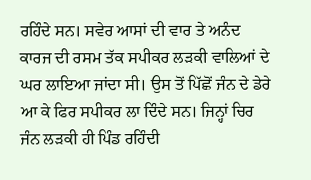ਰਹਿੰਦੇ ਸਨ। ਸਵੇਰ ਆਸਾਂ ਦੀ ਵਾਰ ਤੇ ਅਨੰਦ ਕਾਰਜ ਦੀ ਰਸਮ ਤੱਕ ਸਪੀਕਰ ਲੜਕੀ ਵਾਲਿਆਂ ਦੇ ਘਰ ਲਾਇਆ ਜਾਂਦਾ ਸੀ। ਉਸ ਤੋਂ ਪਿੱਛੋਂ ਜੰਨ ਦੇ ਡੇਰੇ ਆ ਕੇ ਫਿਰ ਸਪੀਕਰ ਲਾ ਦਿੰਦੇ ਸਨ। ਜਿਨ੍ਹਾਂ ਚਿਰ ਜੰਨ ਲੜਕੀ ਹੀ ਪਿੰਡ ਰਹਿੰਦੀ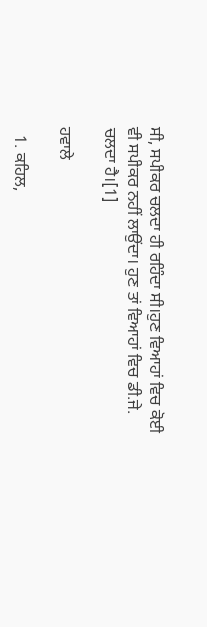ਸੀ, ਸਪੀਕਰ ਚਲਦਾ ਹੀ ਰਹਿੰਦਾ ਸੀ।ਹੁਣ ਵਿਆਹਾਂ ਵਿਚ ਕੋਈ ਵੀ ਸਪੀਕਰ ਨਹੀਂ ਲਾਉਂਦਾ। ਹੁਣ ਤਾਂ ਵਿਆਹਾਂ ਵਿਚ ਡੀ.ਜੇ. ਚਲਦਾ ਹੈ।[1]

ਹਵਾਲੇ

  1. ਕਹਿਲ,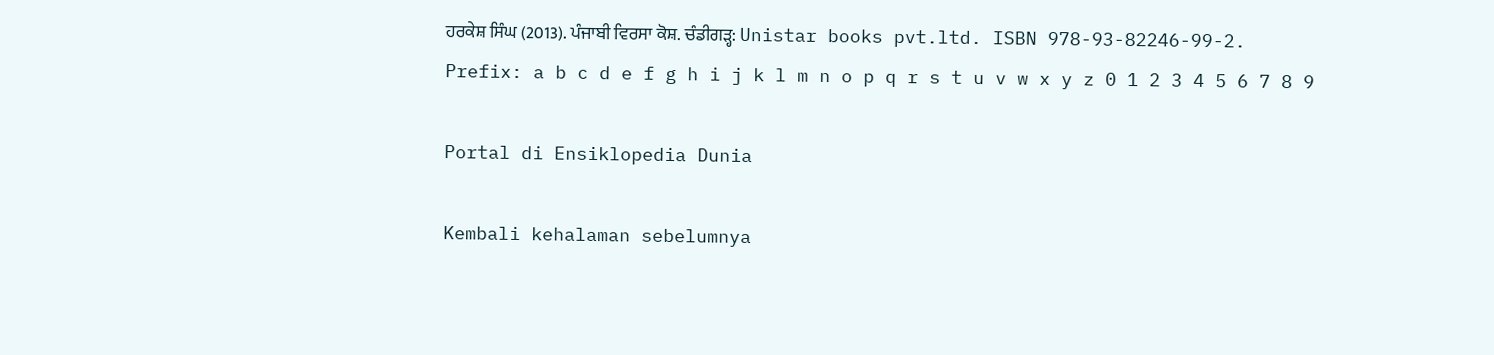ਹਰਕੇਸ਼ ਸਿੰਘ (2013). ਪੰਜਾਬੀ ਵਿਰਸਾ ਕੋਸ਼. ਚੰਡੀਗੜ੍ਹ: Unistar books pvt.ltd. ISBN 978-93-82246-99-2.
Prefix: a b c d e f g h i j k l m n o p q r s t u v w x y z 0 1 2 3 4 5 6 7 8 9

Portal di Ensiklopedia Dunia

Kembali kehalaman sebelumnya